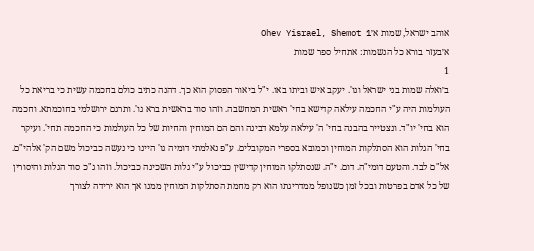אוהב ישראל, שמות א׳Ohev Yisrael, Shemot 1
א׳בעזר בורא כל הנשמות: אתחיל ספר שמות
1
ב׳ואלה שמות בני ישראל וגו'. יעקב איש וביתו באו. י"ל ביאור הפסוק הוא כך. דהנה כתיב כולם בחכמה עשית כי בריאת כל העולמות היה ע"י החכמה עילאה קדישא בחי' ראשית המחשבה. וזהו סוד בראשית ברא גו'. ותרגם ירושלמי בחוכמתא. וחכמה הוא בחי' יו"ד. ונצטייר בהבנה בחי' ה' עילאה עלמא דבינה והם הם המוחין והחיות של כל העולמות כי החכמה תחי'. ועיקר בחי' הגלות הוא הסתלקות המוחין וכמובא בספרי המקובלים. ע"פ נאלמתי דומיה גו' היינו כי נעשה כביכול משם הק' אלהי"ם. אל"ם לבד. והטעם דומי"ה. דום. י"ה. שנסתלקו המוחין קדישין כביכול ע"י גלות השכינה כביכול. וזהו ג"כ סוד הגלות והיסורין של כל אדם בפרטות ובכל זמן כשנופל ממדריגתו הוא רק מחמת הסתלקות המוחין ממנו אך הוא ירידה לצורך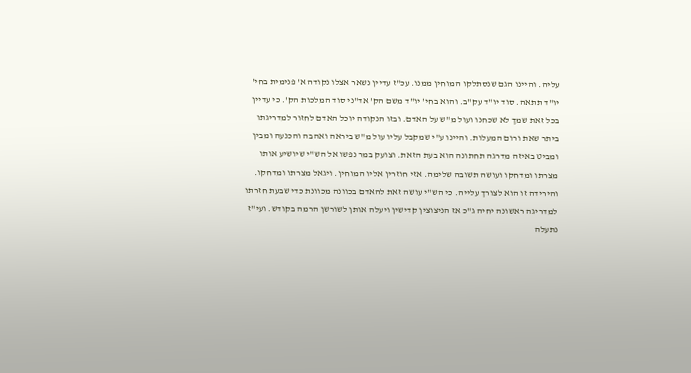עליה. והיינו הגם שנסתלקו המוחין ממנו. עכ"ז עדיין נשאר אצלו נקודה א' פנימית בחי' יו"ד תתאה. סוד יו"ד עק"ב. והוא בחי' יו"ד משם הק' אד"ני סוד המלכות הק'. כי עדיין בכל זאת שמך לא שכחנו ועול מ"ש על האדם. ובזו הנקודה יוכל האדם לחזור למדריגתו ביתר שאת ורום המעלות. והיינו ע"י שמקבל עליו עול מ"ש ביראה ואהבה והכנעה ומבין ומביט באיזה מדרגה תחתונה הוא בעת הזאת. וצועק במר נפשו אל הש"י שיושיע אותו מצרתו ומדחקו ועושה תשובה שלימה. אזי חוזרין אליו המוחין. ויגאל מצרתו ומדחקו. והירידה זו הוא לצורך עלייה. כי הש"י עושה זאת להאדם בכוונה מכוונת כדי שבעת חזרתו למדריגה ראשונה יחיה ג"כ אז הניצוצין קדישין ויעלה אותן לשורשן הרמה בקודש. ועי"ז נתעלה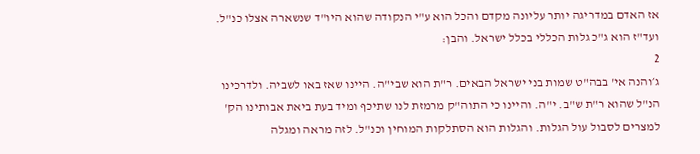אז האדם במדריגה יותר עליונה מקדם והכל הוא ע"י הנקודה שהוא היו"ד שנשארה אצלו כנ"ל. ועד"ז הוא ג"כ גלות הכללי בכלל ישראל. והבן:
2
ג׳והנה אי' בבה"ט שמות בני ישראל הבאים. ר"ת הוא שבי"ה. היינו שאז באו לשביה. ולדרכינו הנ"ל שהוא ר"ת ש"ב. י"ה. והיינו כי התוה"ק מרמזת לנו שתיכף ומיד בעת ביאת אבותינו הק' למצרים לסבול עול הגלות. והגלות הוא הסתלקות המוחין וכנ"ל. לזה מראה ומגלה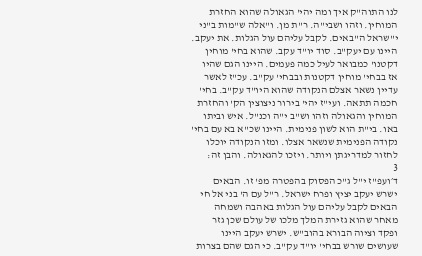לנו התוה"ק איך ומה יהי' הגאולה שהוא החזרת המוחין. וזהו ושבי"ה. ר"ת מן. ו"אלה ש"מות ב"ני י"שראל ה"באים. לקבל עליהם עול הגלות. את יעקב. היינו עם יעק"ב. סוד יו"ד עקב. שהוא בחי' מוחין דקטנו' כמבואר לעיל כמה פעמים. היינו הגם שהיו אז בבחי' מוחין דקטנות ובבחי' עק"ב. עכ"ז לאשר עדיין נשאר אצלם הנקודה שהוא היו"ד עק"ב. בחי' חכמה תתאה. ועי"ז יהי' בירור ניצוצין הק' והחזרת המוחין והגאולה וזהו וש"ב י"ה וכנ"ל. איש וביתו באו. בי"ת הוא לשון פנימית. היינו שכ"א בא עם בחי' נקודה הפנימית שנשאר אצלו. ומזו הנקודה יוכלו לחזור למדריגתן ויותר. ויזכו להגאולה. והבן זה:
3
ד׳ועפ"ז י"ל ג"כ הפסוק בהפטרה מפ' זו. הבאים ישרש יעקב יציץ ופרח ישראל. ר"ל עם ה' בני אל חי הבאים לקבל עליהם עול הגלות באהבה ושמחה מאחר שהוא גזירת המלך מלכו של עולם שכן גזר ופקד וציוה הבורא בהוב"ש. ישרש יעקב היינו שעושים שורש בבחי' יו"ד עק"ב. כי הגם שהם בצרות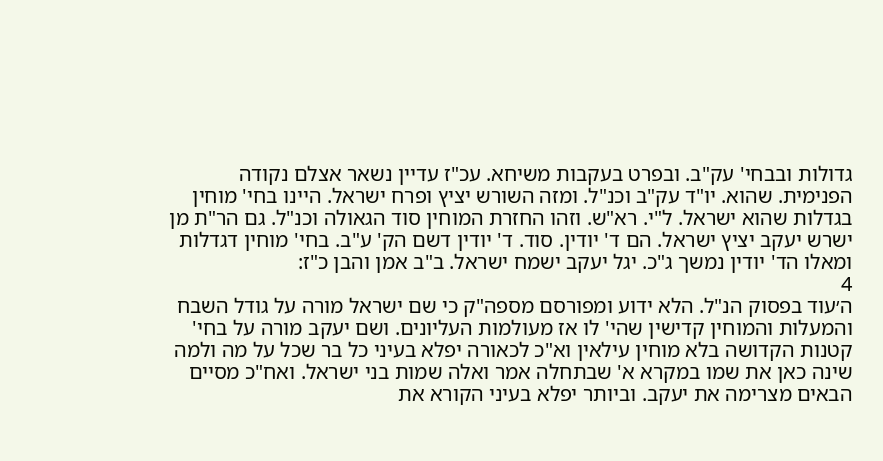גדולות ובבחי' עק"ב. ובפרט בעקבות משיחא. עכ"ז עדיין נשאר אצלם נקודה הפנימית. שהוא. יו"ד עק"ב וכנ"ל. ומזה השורש יציץ ופרח ישראל. היינו בחי' מוחין בגדלות שהוא ישראל. ל"י. רא"ש. וזהו החזרת המוחין סוד הגאולה וכנ"ל. גם הר"ת מן ישרש יעקב יציץ ישראל. הם ד' יודין. סוד. ד' יודין דשם הק' ע"ב. בחי' מוחין דגדלות ומאלו הד' יודין נמשך ג"כ. יגל יעקב ישמח ישראל. ב"ב אמן והבן כ"ז:
4
ה׳עוד בפסוק הנ"ל. הלא ידוע ומפורסם מספה"ק כי שם ישראל מורה על גודל השבח והמעלות והמוחין קדישין שהי' לו אז מעולמות העליונים. ושם יעקב מורה על בחי' קטנות הקדושה בלא מוחין עילאין וא"כ לכאורה יפלא בעיני כל בר שכל על מה ולמה שינה כאן את שמו במקרא א' שבתחלה אמר ואלה שמות בני ישראל. ואח"כ מסיים הבאים מצרימה את יעקב. וביותר יפלא בעיני הקורא את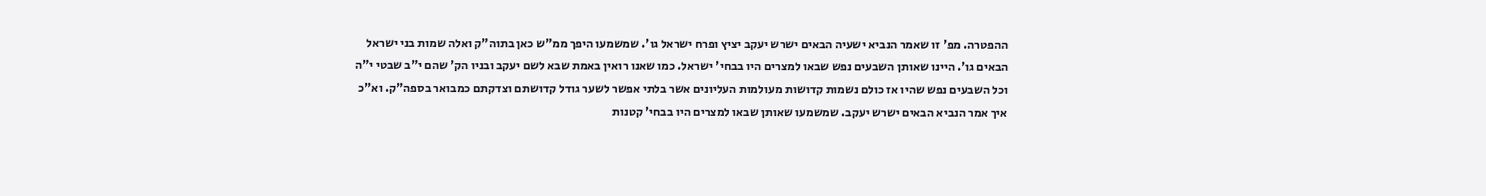ההפטרה. מפ' זו שאמר הנביא ישעיה הבאים ישרש יעקב יציץ ופרח ישראל גו'. שמשמעו היפך ממ"ש כאן בתוה"ק ואלה שמות בני ישראל הבאים גו'. היינו שאותן השבעים נפש שבאו למצרים היו בבחי' ישראל. כמו שאנו רואין באמת שבא לשם יעקב ובניו הק' שהם י"ב שבטי י"ה וכל השבעים נפש שהיו אז כולם נשמות קדושות מעולמות העליונים אשר בלתי אפשר לשער גודל קדושתם וצדקתם כמבואר בספה"ק. וא"כ איך אמר הנביא הבאים ישרש יעקב. שמשמעו שאותן שבאו למצרים היו בבחי' קטנות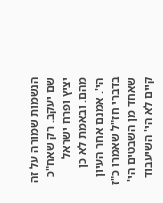הנשמות שמורה על זה שם יעקב. רק שאח"כ יציץ ופרח ישראל מהם. ובאמת לא כן הי'. אמנם אחר העיון בדברי חז"ל שאמרו כ"ז שאחד מן השבטים הי' קיים לא הי' השיעבוד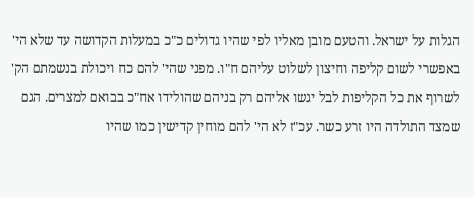הגלות על ישראל. והטעם מובן מאליו לפי שהיו גדולים כ"כ במעלות הקדושה עד שלא הי' באפשרי לשום קליפה וחיצון לשלוט עליהם ח"ו. מפני שהי' להם כח ויכולת בנשמתם הק' לשרוף את כל הקליפות לבל יגשו אליהם רק בניהם שהולידו אח"כ בבואם למצרים. הגם שמצד התולדה היו זרע כשר. עכ"ז לא הי' להם מוחין קדישין כמו שהיו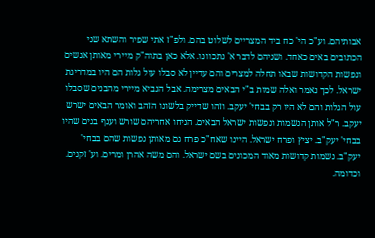אבותיהם. וע"כ הי' כח ביד המצריים לשלוט בהם. ולפ"ז אתי שפיר והשתא שני הכתובים באים כאחד. ושניהם לדבר א' נתכוונו. אלא כאן בתוה"ק מיירי מאותן אנשים ונפשות הקדושות שבאו תחלה למצרים והם עדיין לא סבלו עול גלות הם היו במדריגת ישראל. לכך נאמר ואלה שמות ב"י הבאים מצרימה. אבל הנביא מיירי מהבנים שסבלו עול הגלות והם לא היו רק בבחי' יעקב. וזהו שדייק בלשונו הזהב ואומר הבאים ישרש יעקב. ר"ל אותן הנשמות ונפשות ישראל הבאים. הניחו אחריהם שורש וענף בנים שהיו בבחי' יעק"ב. יציץ ופרח ישראל. היינו שאח"כ פרח גם מאותן נפשות שהם בבחי' יעק"ב. נשמות קדושות מאוד המכונים בשם ישראל. והם משה אהרן ומרים. וע' זקנים. וכדומה.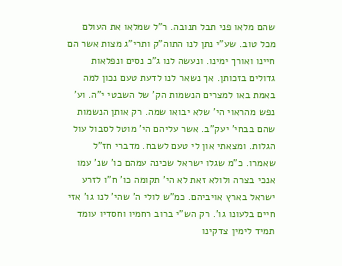שהם מלאו פני תבל תנובה. ר"ל שמלאו את העולם מכל טוב. שע"י נתן לנו התוה"ק ותרי"ג מצות אשר הם חיינו ואורך ימינו. ונעשה לנו ג"כ נסים ונפלאות גדולים בזכותן. אך נשאר לנו לדעת טעם נכון למה באמת באו למצרים הנשמות הק' של השבטי י"ה. וע' נפש מהראוי הי' שלא יבואו שמה. רק אותן הנשמות שהם בבחי' יעק"ב. אשר עליהם הי' מוטל לסבול עול הגלות. ומצאתי און לי טעם לשבח. מדברי חז"ל שאמרו. כ"מ שגלו ישראל שכינה עמהם כו' שנ' עמו אנכי בצרה ולולא זאת לא הי' תקומה כו' ח"ו לזרע ישראל בארץ אויביהם. כמ"ש לולי ה' שהי' לנו גו' אזי חיים בלעונו גו'. רק הש"י ברוב רחמיו וחסדיו עומד תמיד לימין צדקינו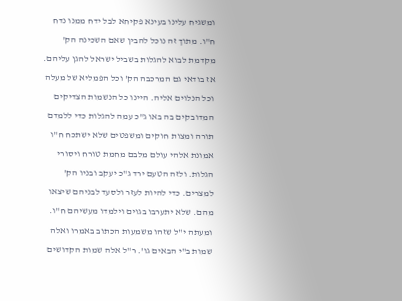ומשגיח עלינו בעינא פקיחא לבל ידח ממנו נדח ח"ו. מתוך זה נוכל להבין שאם השכינה הק' מקדמת לבוא להגלות בשביל ישראל להגן עליהם. אז בודאי גם המרכבה הק' וכל הפמליא של מעלה וכל הנלוים אליה. היינו כל הנשמות הצדיקים המדובקים בה באו ג"כ עמה להגלות כדי ללמדם תורה ומצות חוקים ומשפטים שלא ישתכח ח"ו אמונת אלהי עולם מלבם מחמת טורח ויסורי הגלות. ולזה הטעם ירד ג"כ יעקב ובניו הק' למצרים. כדי להיות לעזר ולסעד לבניהם שיצאו מהם. שלא יתערבו בגוים וילמדו מעשיהם ח"ו. ומעתה י"ל שזהו משמעות הכתוב באמרו ואלה שמות ב"י הבאים גו'. ר"ל אלה שמות הקדושים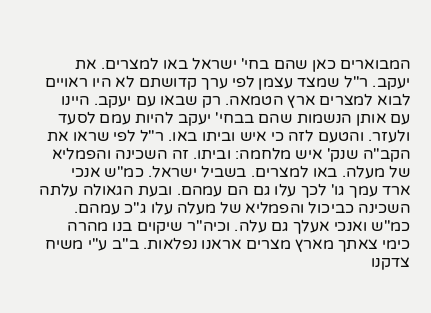המבוארים כאן שהם בחי' ישראל באו למצרים. את יעקב. ר"ל שמצד עצמן לפי ערך קדושתם לא היו ראויים לבוא למצרים ארץ הטמאה. רק שבאו עם יעקב. היינו עם אותן הנשמות שהם בבחי' יעקב להיות עמם לסעד ולעזר. והטעם לזה כי איש וביתו באו. ר"ל לפי שראו את הקב"ה שנק' איש מלחמה: וביתו. זה השכינה והפמליא של מעלה. באו למצרים. בשביל ישראל. כמ"ש אנכי ארד עמך גו' לכך עלו גם הם עמהם. ובעת הגאולה עלתה השכינה כביכול והפמליא של מעלה עלו ג"כ עמהם. כמ"ש ואנכי אעלך גם עלה. וכיה"ר שיקוים בנו מהרה כימי צאתך מארץ מצרים אראנו נפלאות. ב"ב ע"י משיח צדקנו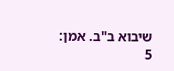שיבוא ב"ב. אמן:
5